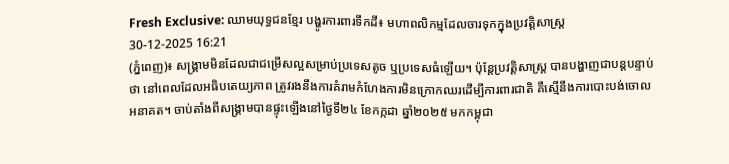Fresh Exclusive: ឈាមយុទ្ធជនខ្មែរ បង្ហូរការពារទឹកដី៖ មហាពលិកម្មដែលចារទុកក្នុងប្រវត្តិសាស្ត្រ
30-12-2025 16:21
(ភ្នំពេញ)៖ សង្គ្រាមមិនដែលជាជម្រើសល្អសម្រាប់ប្រទេសតូច ឬប្រទេសធំឡើយ។ ប៉ុន្តែប្រវត្តិសាស្ត្រ បានបង្ហាញជាបន្តបន្ទាប់ថា នៅពេលដែលអធិបតេយ្យភាព ត្រូវរងនឹងការគំរាមកំហែងការមិនក្រោកឈរដើម្បីការពារជាតិ គឺស្មើនឹងការបោះបង់ចោលអនាគត។ ចាប់តាំងពីសង្គ្រាមបានផ្ទុះឡើងនៅថ្ងៃទី២៤ ខែកក្កដា ឆ្នាំ២០២៥ មកកម្ពុជា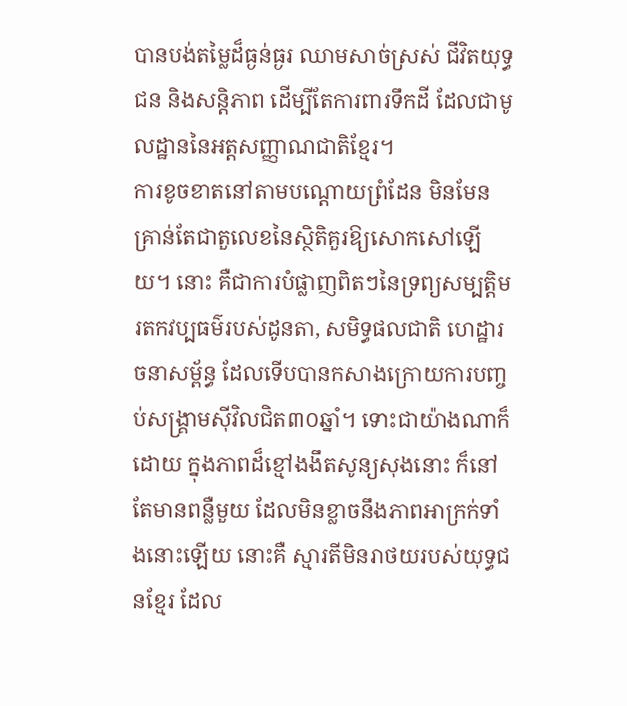បានបង់តម្លៃដ៏ធ្ងន់ធ្ងរ ឈាមសាច់ស្រស់ ជីវិតយុទ្ធជន និងសន្តិភាព ដើម្បីតែការពារទឹកដី ដែលជាមូលដ្ឋាននៃអត្តសញ្ញាណជាតិខ្មែរ។
ការខូចខាតនៅតាមបណ្តោយព្រំដែន មិនមែនគ្រាន់តែជាតួលេខនៃស្ថិតិគួរឱ្យសោកសៅឡើយ។ នោះ គឺជាការបំផ្លាញពិតៗនៃទ្រព្យសម្បត្តិមរតកវប្បធម៌របស់ដូនតា, សមិទ្ធផលជាតិ ហេដ្ឋារចនាសម្ព័ន្ធ ដែលទើបបានកសាងក្រោយការបញ្ចប់សង្គ្រាមស៊ីវិលជិត៣០ឆ្នាំ។ ទោះជាយ៉ាងណាក៏ដោយ ក្នុងភាពដ៏ខ្មៅងងឹតសូន្យសុងនោះ ក៏នៅតែមានពន្លឺមួយ ដែលមិនខ្លាចនឹងភាពអាក្រក់ទាំងនោះឡើយ នោះគឺ ស្មារតីមិនរាថយរបស់យុទ្ធជនខ្មែរ ដែល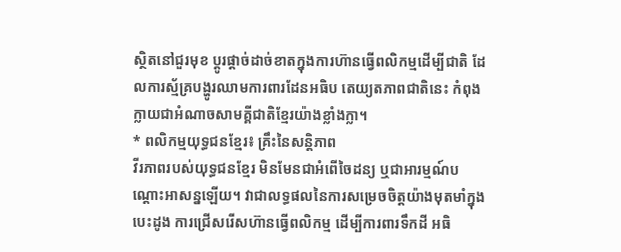ស្ថិតនៅជួរមុខ ប្តូរផ្តាច់ដាច់ខាតក្នុងការហ៊ានធ្វើពលិកម្មដើម្បីជាតិ ដែលការស្ម័គ្របង្ហូរឈាមការពារដែនអធិប តេយ្យតភាពជាតិនេះ កំពុងក្លាយជាអំណាចសាមគ្គីជាតិខ្មែរយ៉ាងខ្លាំងក្លា។
* ពលិកម្មយុទ្ធជនខ្មែរ៖ គ្រឹះនៃសន្តិភាព
វីរភាពរបស់យុទ្ធជនខ្មែរ មិនមែនជាអំពើចៃដន្យ ឬជាអារម្មណ៍បណ្ដោះអាសន្នឡើយ។ វាជាលទ្ធផលនៃការសម្រេចចិត្តយ៉ាងមុតមាំក្នុងបេះដូង ការជ្រើសរើសហ៊ានធ្វើពលិកម្ម ដើម្បីការពារទឹកដី អធិ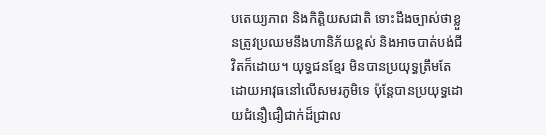បតេយ្យភាព និងកិត្តិយសជាតិ ទោះដឹងច្បាស់ថាខ្លួនត្រូវប្រឈមនឹងហានិភ័យខ្ពស់ និងអាចបាត់បង់ជីវិតក៏ដោយ។ យុទ្ធជនខ្មែរ មិនបានប្រយុទ្ធត្រឹមតែដោយអាវុធនៅលើសមរភូមិទេ ប៉ុន្តែបានប្រយុទ្ធដោយជំនឿជឿជាក់ដ៏ជ្រាល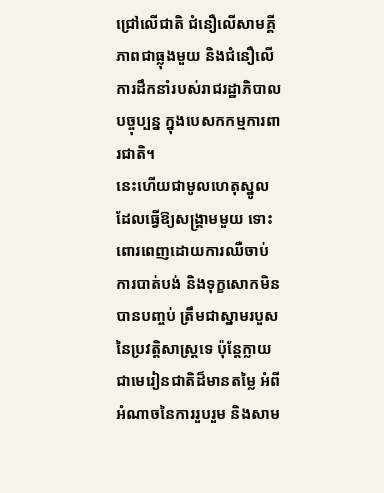ជ្រៅលើជាតិ ជំនឿលើសាមគ្គីភាពជាធ្លុងមួយ និងជំនឿលើការដឹកនាំរបស់រាជរដ្ឋាភិបាលបច្ចុប្បន្ន ក្នុងបេសកកម្មការពារជាតិ។
នេះហើយជាមូលហេតុស្នូល ដែលធ្វើឱ្យសង្គ្រាមមួយ ទោះពោរពេញដោយការឈឺចាប់ ការបាត់បង់ និងទុក្ខសោកមិនបានបញ្ចប់ ត្រឹមជាស្នាមរបួសនៃប្រវត្តិសាស្ត្រទេ ប៉ុន្តែក្លាយជាមេរៀនជាតិដ៏មានតម្លៃ អំពីអំណាចនៃការរួបរួម និងសាម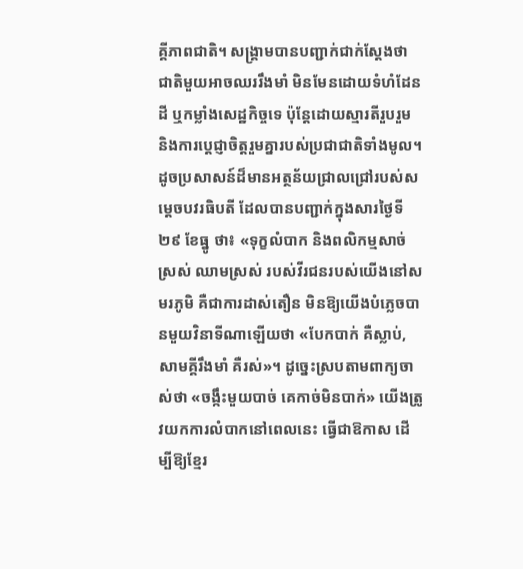គ្គីភាពជាតិ។ សង្គ្រាមបានបញ្ជាក់ជាក់ស្តែងថា ជាតិមួយអាចឈររឹងមាំ មិនមែនដោយទំហំដែនដី ឬកម្លាំងសេដ្ឋកិច្ចទេ ប៉ុន្តែដោយស្មារតីរួបរួម និងការប្តេជ្ញាចិត្តរួមគ្នារបស់ប្រជាជាតិទាំងមូល។
ដូចប្រសាសន៍ដ៏មានអត្ថន័យជ្រាលជ្រៅរបស់សម្តេចបវរធិបតី ដែលបានបញ្ជាក់ក្នុងសារថ្ងៃទី២៩ ខែធ្នូ ថា៖ «ទុក្ខលំបាក និងពលិកម្មសាច់ស្រស់ ឈាមស្រស់ របស់វីរជនរបស់យើងនៅសមរភូមិ គឺជាការដាស់តឿន មិនឱ្យយើងបំភ្លេចបានមួយវិនាទីណាឡើយថា «បែកបាក់ គឺស្លាប់, សាមគ្គីរឹងមាំ គឺរស់»។ ដូច្នេះស្របតាមពាក្យចាស់ថា «ចង្កឹះមួយបាច់ គេកាច់មិនបាក់» យើងត្រូវយកការលំបាកនៅពេលនេះ ធ្វើជាឱកាស ដើម្បីឱ្យខ្មែរ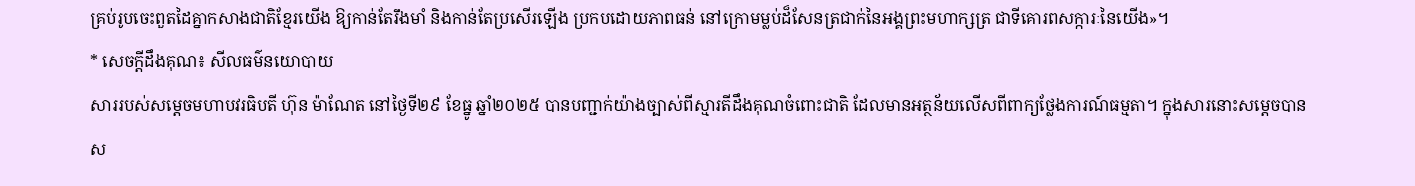គ្រប់រូបចេះពួតដៃគ្នាកសាងជាតិខ្មែរយើង ឱ្យកាន់តែរឹងមាំ និងកាន់តែប្រសើរឡើង ប្រកបដោយភាពធន់ នៅក្រោមម្លប់ដ៏សែនត្រជាក់នៃអង្គព្រះមហាក្សត្រ ជាទីគោរពសក្ការៈនៃយើង»។
* សេចក្តីដឹងគុណ៖ សីលធម៌នយោបាយ
សាររបស់សម្តេចមហាបវរធិបតី ហ៊ុន ម៉ាណែត នៅថ្ងៃទី២៩ ខែធ្នូ ឆ្នាំ២០២៥ បានបញ្ជាក់យ៉ាងច្បាស់ពីស្មារតីដឹងគុណចំពោះជាតិ ដែលមានអត្ថន័យលើសពីពាក្យថ្លែងការណ៍ធម្មតា។ ក្នុងសារនោះសម្តេចបានស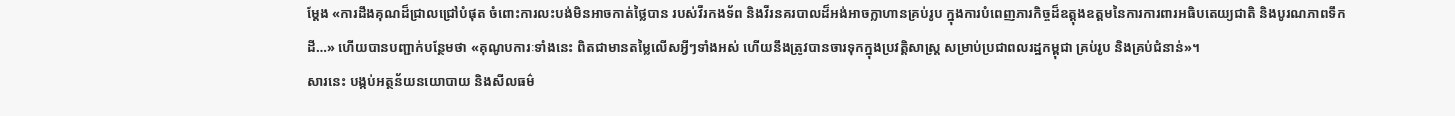ម្តែង «ការដឹងគុណដ៏ជ្រាលជ្រៅបំផុត ចំពោះការលះបង់មិនអាចកាត់ថ្លៃបាន របស់វីរកងទ័ព និងវីរនគរបាលដ៏អង់អាចក្លាហានគ្រប់រូប ក្នុងការបំពេញភារកិច្ចដ៏ឧត្តុងឧត្តមនៃការការពារអធិបតេយ្យជាតិ និងបូរណភាពទឹកដី…» ហើយបានបញ្ជាក់បន្ថែមថា «គុណូបការៈទាំងនេះ ពិតជាមានតម្លៃលើសអ្វីៗទាំងអស់ ហើយនឹងត្រូវបានចារទុកក្នុងប្រវត្តិសាស្ត្រ សម្រាប់ប្រជាពលរដ្ឋកម្ពុជា គ្រប់រូប និងគ្រប់ជំនាន់»។
សារនេះ បង្កប់អត្ថន័យនយោបាយ និងសីលធម៌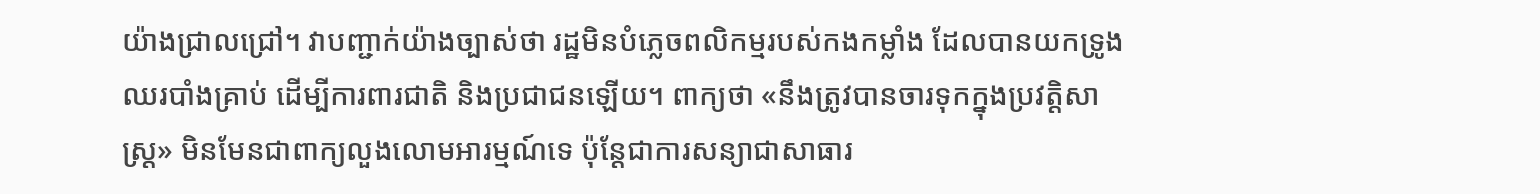យ៉ាងជ្រាលជ្រៅ។ វាបញ្ជាក់យ៉ាងច្បាស់ថា រដ្ឋមិនបំភ្លេចពលិកម្មរបស់កងកម្លាំង ដែលបានយកទ្រូងឈរបាំងគ្រាប់ ដើម្បីការពារជាតិ និងប្រជាជនឡើយ។ ពាក្យថា «នឹងត្រូវបានចារទុកក្នុងប្រវត្តិសាស្ត្រ» មិនមែនជាពាក្យលួងលោមអារម្មណ៍ទេ ប៉ុន្តែជាការសន្យាជាសាធារ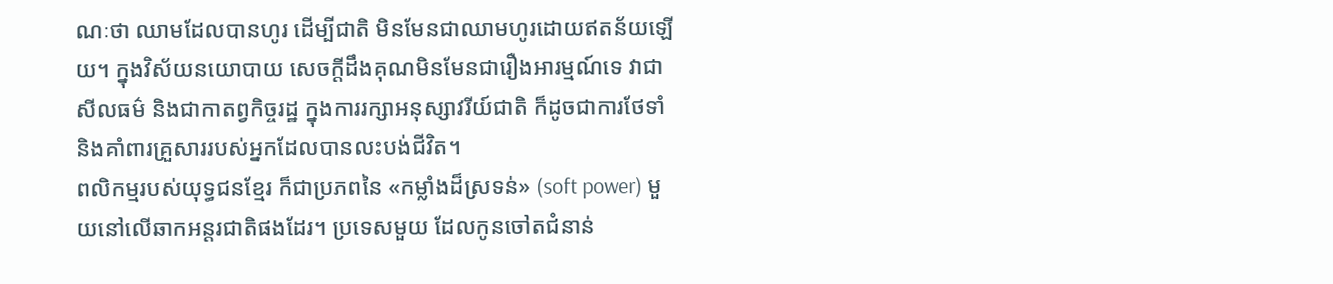ណៈថា ឈាមដែលបានហូរ ដើម្បីជាតិ មិនមែនជាឈាមហូរដោយឥតន័យឡើយ។ ក្នុងវិស័យនយោបាយ សេចក្តីដឹងគុណមិនមែនជារឿងអារម្មណ៍ទេ វាជាសីលធម៌ និងជាកាតព្វកិច្ចរដ្ឋ ក្នុងការរក្សាអនុស្សាវរីយ៍ជាតិ ក៏ដូចជាការថែទាំ និងគាំពារគ្រួសាររបស់អ្នកដែលបានលះបង់ជីវិត។
ពលិកម្មរបស់យុទ្ធជនខ្មែរ ក៏ជាប្រភពនៃ «កម្លាំងដ៏ស្រទន់» (soft power) មួយនៅលើឆាកអន្តរជាតិផងដែរ។ ប្រទេសមួយ ដែលកូនចៅតជំនាន់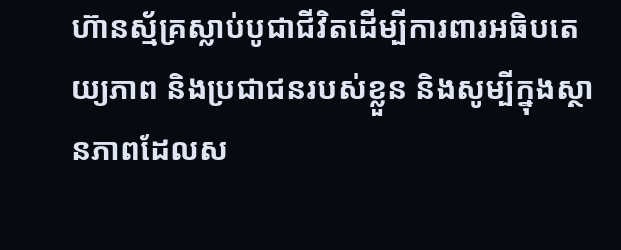ហ៊ានស្ម័គ្រស្លាប់បូជាជីវិតដើម្បីការពារអធិបតេយ្យភាព និងប្រជាជនរបស់ខ្លួន និងសូម្បីក្នុងស្ថានភាពដែលស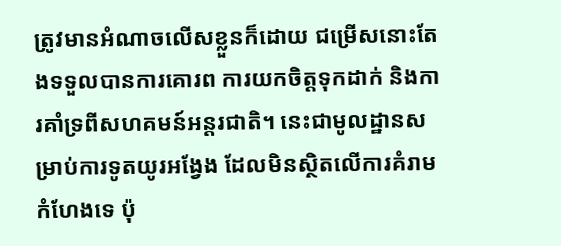ត្រូវមានអំណាចលើសខ្លួនក៏ដោយ ជម្រើសនោះតែងទទួលបានការគោរព ការយកចិត្តទុកដាក់ និងការគាំទ្រពីសហគមន៍អន្តរជាតិ។ នេះជាមូលដ្ឋានសម្រាប់ការទូតយូរអង្វែង ដែលមិនស្ថិតលើការគំរាមកំហែងទេ ប៉ុ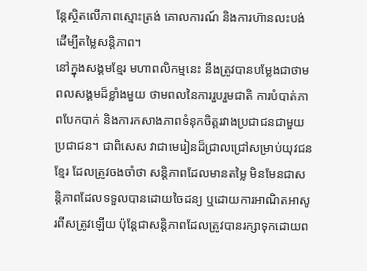ន្តែស្ថិតលើភាពស្មោះត្រង់ គោលការណ៍ និងការហ៊ានលះបង់ ដើម្បីតម្លៃសន្តិភាព។
នៅក្នុងសង្គមខ្មែរ មហាពលិកម្មនេះ នឹងត្រូវបានបម្លែងជាថាមពលសង្គមដ៏ខ្លាំងមួយ ថាមពលនៃការរួបរួមជាតិ ការបំបាត់ភាពបែកបាក់ និងការកសាងភាពទំនុកចិត្តរវាងប្រជាជនជាមួយប្រជាជន។ ជាពិសេស វាជាមេរៀនដ៏ជ្រាលជ្រៅសម្រាប់យុវជនខ្មែរ ដែលត្រូវចងចាំថា សន្តិភាពដែលមានតម្លៃ មិនមែនជាសន្តិភាពដែលទទួលបានដោយចៃដន្យ ឬដោយការអាណិតអាសូរពីសត្រូវឡើយ ប៉ុន្តែជាសន្តិភាពដែលត្រូវបានរក្សាទុកដោយព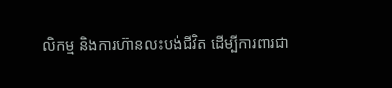លិកម្ម និងការហ៊ានលះបង់ជីវិត ដើម្បីការពារជា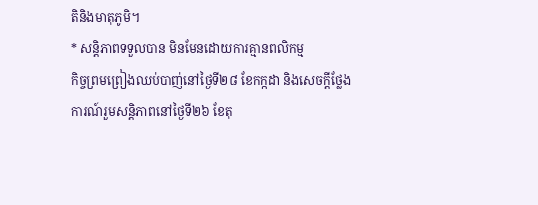តិនិងមាតុភូមិ។
* សន្តិភាពទទួលបាន មិនមែនដោយការគ្មានពលិកម្ម
កិច្ចព្រមព្រៀងឈប់បាញ់នៅថ្ងៃទី២៨ ខែកក្កដា និងសេចក្តីថ្លែងការណ៍រួមសន្តិភាពនៅថ្ងៃទី២៦ ខែតុ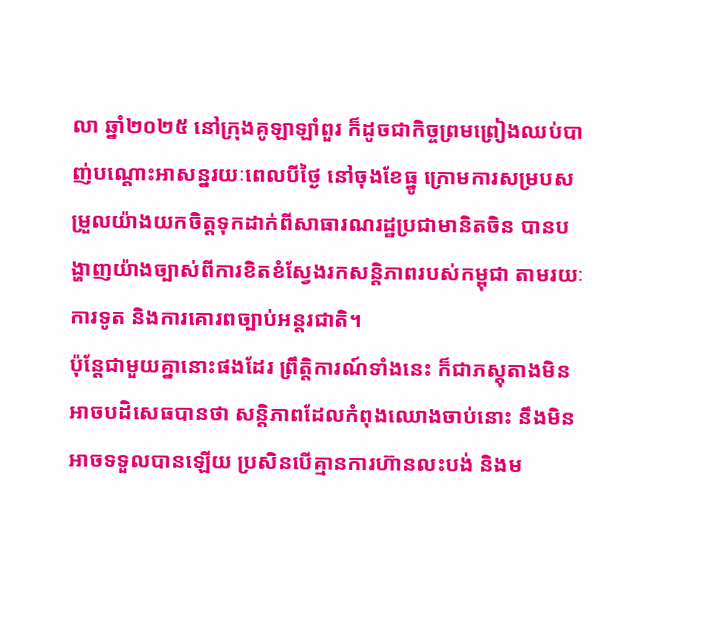លា ឆ្នាំ២០២៥ នៅក្រុងគូឡាឡាំពួរ ក៏ដូចជាកិច្ចព្រមព្រៀងឈប់បាញ់បណ្តោះអាសន្នរយៈពេលបីថ្ងៃ នៅចុងខែធ្នូ ក្រោមការសម្របសម្រួលយ៉ាងយកចិត្តទុកដាក់ពីសាធារណរដ្ឋប្រជាមានិតចិន បានបង្ហាញយ៉ាងច្បាស់ពីការខិតខំស្វែងរកសន្តិភាពរបស់កម្ពុជា តាមរយៈការទូត និងការគោរពច្បាប់អន្តរជាតិ។
ប៉ុន្តែជាមួយគ្នានោះផងដែរ ព្រឹត្តិការណ៍ទាំងនេះ ក៏ជាភស្តុតាងមិនអាចបដិសេធបានថា សន្តិភាពដែលកំពុងឈោងចាប់នោះ នឹងមិនអាចទទួលបានឡើយ ប្រសិនបើគ្មានការហ៊ានលះបង់ និងម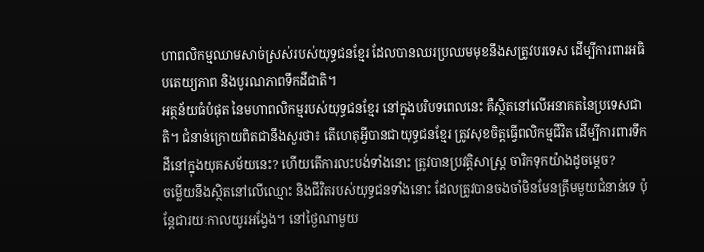ហាពលិកម្មឈាមសាច់ស្រស់របស់យុទ្ធជនខ្មែរ ដែលបានឈរប្រឈមមុខនឹងសត្រូវបរទេស ដើម្បីការពារអធិបតេយ្យភាព និងបូរណភាពទឹកដីជាតិ។
អត្ថន័យធំបំផុត នៃមហាពលិកម្មរបស់យុទ្ធជនខ្មែរ នៅក្នុងបរិបទពេលនេះ គឺស្ថិតនៅលើអនាគតនៃប្រទេសជាតិ។ ជំនាន់ក្រោយពិតជានឹងសួរថា៖ តើហេតុអ្វីបានជាយុទ្ធជនខ្មែរ ត្រូវសុខចិត្តធ្វើពលិកម្មជីវិត ដើម្បីការពារទឹកដីនៅក្នុងយុគសម័យនេះ? ហើយតើការលះបង់ទាំងនោះ ត្រូវបានប្រវត្តិសាស្ត្រ ចារិកទុកយ៉ាងដូចម្តេច?
ចម្លើយនឹងស្ថិតនៅលើឈ្មោះ និងជីវិតរបស់យុទ្ធជនទាំងនោះ ដែលត្រូវបានចងចាំមិនមែនត្រឹមមួយជំនាន់ទេ ប៉ុន្តែជារយៈកាលយូរអង្វែង។ នៅថ្ងៃណាមួយ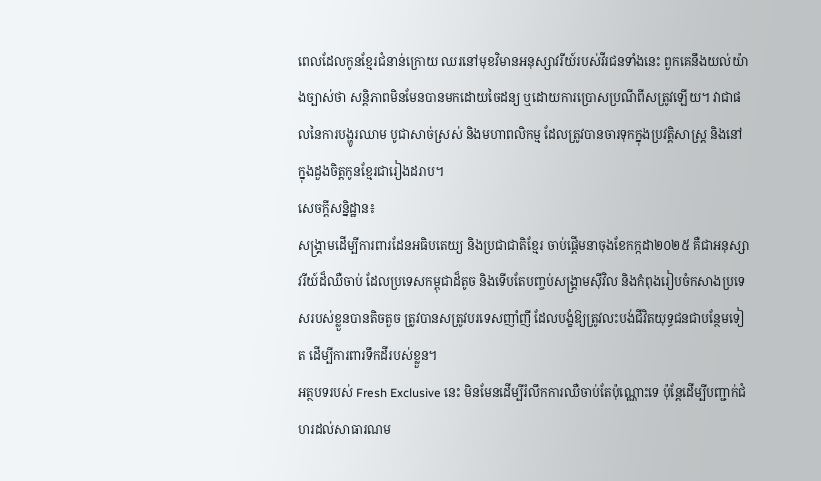ពេលដែលកូនខ្មែរជំនាន់ក្រោយ ឈរនៅមុខវិមានអនុស្សាវរីយ៍របស់វីរជនទាំងនេះ ពួកគេនឹងយល់យ៉ាងច្បាស់ថា សន្តិភាពមិនមែនបានមកដោយចៃដន្យ ឬដោយការប្រោសប្រណីពីសត្រូវឡើយ។ វាជាផលនៃការបង្ហូរឈាម បូជាសាច់ស្រស់ និងមហាពលិកម្ម ដែលត្រូវបានចារទុកក្នុងប្រវត្តិសាស្ត្រ និងនៅក្នុងដួងចិត្តកូនខ្មែរជារៀងដរាប។
សេចក្តីសន្និដ្ឋាន៖
សង្គ្រាមដើម្បីការពារដែនអធិបតេយ្យ និងប្រជាជាតិខ្មែរ ចាប់ផ្តើមនាចុងខែកក្កដា២០២៥ គឺជាអនុស្សាវរីយ៍ដ៏ឈឺចាប់ ដែលប្រទេសកម្ពុជាដ៏តូច និងទើបតែបញ្ចប់សង្គ្រាមស៊ីវិល និងកំពុងរៀបចំកសាងប្រទេសរបស់ខ្លួនបានតិចតួច ត្រូវបានសត្រូវបរទេសញាំញី ដែលបង្ខំឱ្យត្រូវលះបង់ជីវិតយុទ្ធជនជាបន្ថែមទៀត ដើម្បីការពារទឹកដីរបស់ខ្លួន។
អត្ថបទរបស់ Fresh Exclusive នេះ មិនមែនដើម្បីរំលឹកការឈឺចាប់តែប៉ុណ្ណោះទេ ប៉ុន្តែដើម្បីបញ្ជាក់ជំហរដល់សាធារណម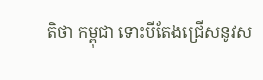តិថា កម្ពុជា ទោះបីតែងជ្រើសនូវស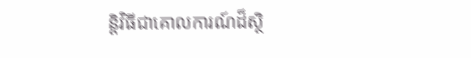ន្តិវិធីជាគោលការណ៍ដ៏ស្ថិ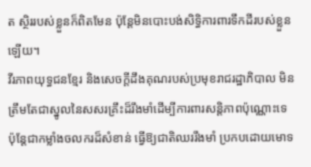ត ស្ថិររបស់ខ្លួនក៏ពិតមែន ប៉ុន្តែមិនបោះបង់សិទ្ធិការពារទឹកដីរបស់ខ្លួនឡើយ។
វីរភាពយុទ្ធជនខ្មែរ និងសេចក្តីដឹងគុណរបស់ប្រមុខរាជរដ្ឋាភិបាល មិនត្រឹមតែជាស្នូលនៃសសរគ្រឹះដ៏រឹងមាំដើម្បីការពារសន្តិភាពប៉ុណ្ណោះទេ ប៉ុន្តែជាកម្លាំងចលករដ៏សំខាន់ ធ្វើឱ្យជាតិឈររឹងមាំ ប្រកបដោយមោទ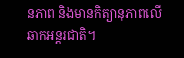នភាព និងមានកិត្យានុភាពលើឆាកអន្តរជាតិ។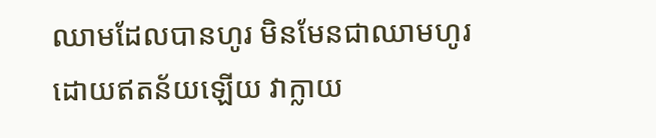ឈាមដែលបានហូរ មិនមែនជាឈាមហូរដោយឥតន័យឡើយ វាក្លាយ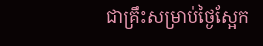ជាគ្រឹះសម្រាប់ថ្ងៃស្អែក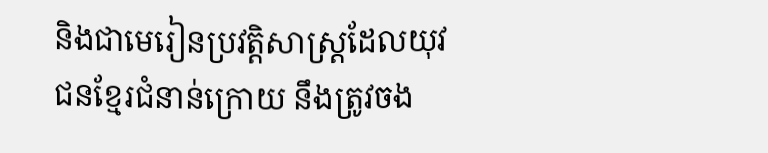និងជាមេរៀនប្រវត្តិសាស្ត្រដែលយុវជនខ្មែរជំនាន់ក្រោយ នឹងត្រូវចង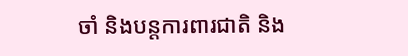ចាំ និងបន្តការពារជាតិ និង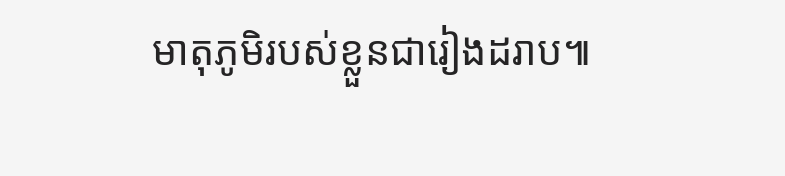មាតុភូមិរបស់ខ្លួនជារៀងដរាប៕